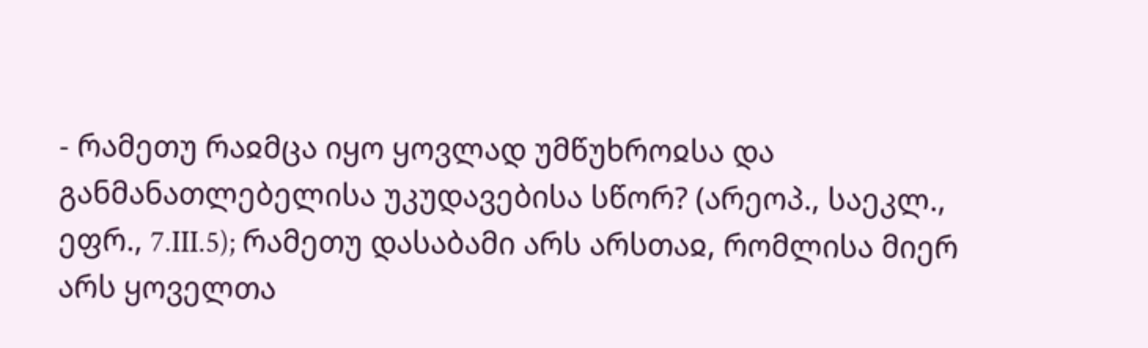- რამეთუ რაჲმცა იყო ყოვლად უმწუხროჲსა და განმანათლებელისა უკუდავებისა სწორ? (არეოპ., საეკლ., ეფრ., 7.III.5); რამეთუ დასაბამი არს არსთაჲ, რომლისა მიერ არს ყოველთა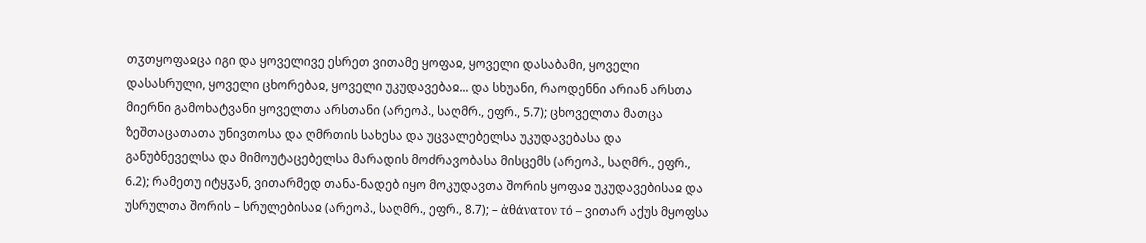თჳთყოფაჲცა იგი და ყოველივე ესრეთ ვითამე ყოფაჲ, ყოველი დასაბამი, ყოველი დასასრული, ყოველი ცხორებაჲ, ყოველი უკუდავებაჲ... და სხუანი, რაოდენნი არიან არსთა მიერნი გამოხატვანი ყოველთა არსთანი (არეოპ., საღმრ., ეფრ., 5.7); ცხოველთა მათცა ზეშთაცათათა უნივთოსა და ღმრთის სახესა და უცვალებელსა უკუდავებასა და განუბნეველსა და მიმოუტაცებელსა მარადის მოძრავობასა მისცემს (არეოპ., საღმრ., ეფრ., 6.2); რამეთუ იტყჳან, ვითარმედ თანა-ნადებ იყო მოკუდავთა შორის ყოფაჲ უკუდავებისაჲ და უსრულთა შორის – სრულებისაჲ (არეოპ., საღმრ., ეფრ., 8.7); – ἀθάνατον τό – ვითარ აქუს მყოფსა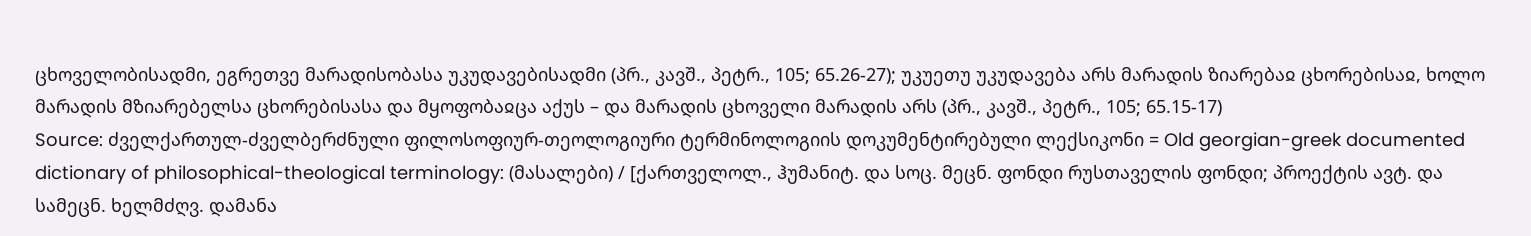ცხოველობისადმი, ეგრეთვე მარადისობასა უკუდავებისადმი (პრ., კავშ., პეტრ., 105; 65.26-27); უკუეთუ უკუდავება არს მარადის ზიარებაჲ ცხორებისაჲ, ხოლო მარადის მზიარებელსა ცხორებისასა და მყოფობაჲცა აქუს – და მარადის ცხოველი მარადის არს (პრ., კავშ., პეტრ., 105; 65.15-17)
Source: ძველქართულ-ძველბერძნული ფილოსოფიურ-თეოლოგიური ტერმინოლოგიის დოკუმენტირებული ლექსიკონი = Old georgian-greek documented dictionary of philosophical-theological terminology: (მასალები) / [ქართველოლ., ჰუმანიტ. და სოც. მეცნ. ფონდი რუსთაველის ფონდი; პროექტის ავტ. და სამეცნ. ხელმძღვ. დამანა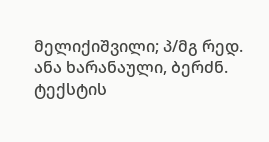მელიქიშვილი; პ/მგ რედ. ანა ხარანაული, ბერძნ. ტექსტის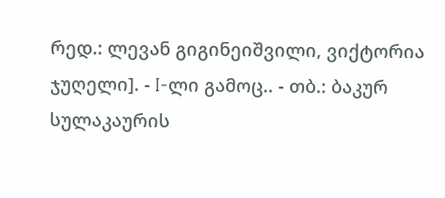რედ.: ლევან გიგინეიშვილი, ვიქტორია ჯუღელი]. - I-ლი გამოც.. - თბ.: ბაკურ სულაკაურის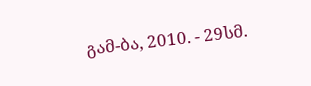გამ-ბა, 2010. - 29სმ.